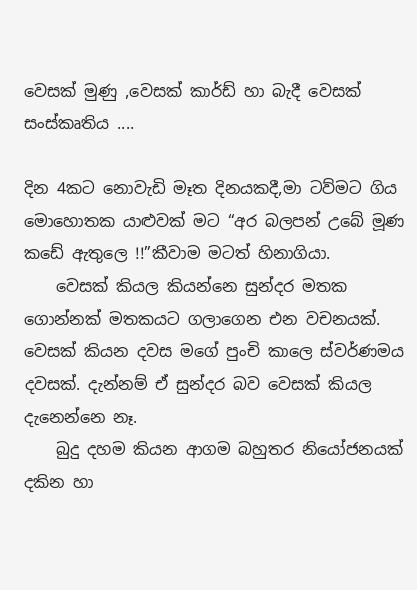වෙසක් මුණු ,වෙසක් කාර්ඩ් හා බැදී වෙසක් සංස්කෘතිය ....

දින 4කට නොවැඩි මෑත දිනයකදී,මා ටව්මට ගිය මොහොතක යාළුවක් මට “අර බලපන් උ‍බේ මූණ කඩේ ඇතුලෙ !!”කීවාම මටත් හිනාගියා.
    වෙසක් කියල කියන්නෙ සුන්දර මතක ගොන්නක් මතකයට ගලාගෙන එන වචනයක්. වෙසක් කියන දවස මගේ පුංචි කාලෙ ස්වර්ණමය දවසක්. දැන්නම් ඒ සුන්දර බව වෙසක් කියල දැනෙන්නෙ නෑ.
    බුදු දහම කියන ආගම බහුතර නියෝජනයක් දකින හා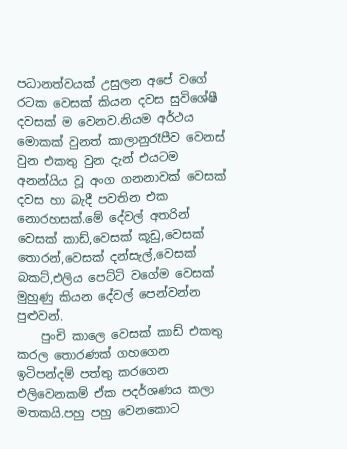පධානත්වයක් උසුලන අපේ වගේ රටක වෙසක් කියන දවස සුවිශේෂී දවසක් ම වෙනව.නියම අර්ථය මොකක් වුනත් කාලානුරෑපීව වෙනස් වුන එකතු වුන දැන් එයටම අනන්යිය වූ අංග ගනනාවක් වෙසක් දවස හා බැදී පවතින එක නොරහසක්.මේ දේවල් අතරින් වෙසක් කාඩ්,වෙසක් කූඩු,වෙසක් තොරන්,වෙසක් දන්සැල්,වෙසක් බකට්,එලිය පෙට්ටි වගේම වෙසක් මුහුණු කියන දේවල් පෙන්වන්න පුළුවන්.
    පුංචි කාලෙ වෙසක් කාඩ් එකතු කරල තොරණක් ගහගෙන ඉටිපන්දම් පත්තු කරගෙන එලිවෙනකම් ඒක පදර්ශණය කලා මතකයි.පහු පහු වෙනකොට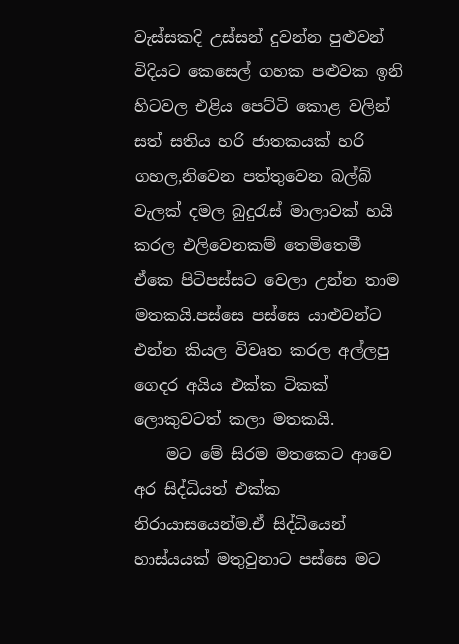වැස්සකදි උස්සන් දුවන්න පුළුවන් විදියට කෙසෙල් ගහක පළුවක ඉනි හිටවල එළිය පෙට්ටි කොළ වලින්  සත් සතිය හරි ජාතකයක් හරි ගහල,නිවෙන පත්තුවෙන බල්බ් වැලක් දමල බුදුරැස් මාලාවක් හයි කරල එලිවෙනකම් තෙමිතෙමී ඒකෙ පිටිපස්සට ‍වෙලා උන්න තාම මතකයි.පස්සෙ පස්සෙ යාළුවන්ට එන්න කියල විවෘත කරල අල්ලපු ගෙදර අයිය එක්ක ටිකක් ලොකුවටත් කලා මතකයි.
    මට මේ සිරම මතකෙට ආවෙ අර සිද්ධියත් එක්ක නිරායාසයෙන්ම.ඒ සිද්ධියෙන් හාස්යයක් මතුවුනාට පස්සෙ මට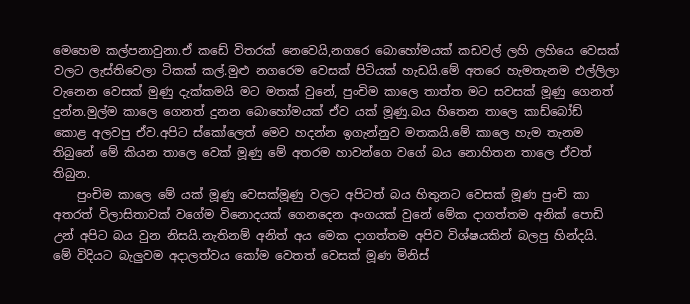මෙහෙම කල්පනාවුනා.ඒ කඩේ විතරක් නෙවෙයි,නගරෙ බොහෝමයක් කඩවල් ලහි ලහියෙ වෙසක් වලට ලැස්තිවෙලා ටිකක් කල්.මුළු නගරෙම වෙසක් පිටියක් හැඩයි.මේ අතරෙ හැමතැනම එල්ලිලා වැනෙන ‍වෙසක් මුණු දැක්කමයි මට මතක් වුනේ, පුංචිම කාලෙ තාත්ත මට සවසක් මූණු ගෙනත් දුන්න.මුල්ම කාලෙ ගෙනත් දුනන බොහෝමයක් ඒව යක් මූණු.බය හිතෙන තාලෙ කාඩ්බෝඩ් කොළ අලවපු ඒව.අපිට ස්කෝලෙත් මෙව හදන්න ඉගැන්නුව මතකයි.මේ කාලෙ හැම තැනම තිබුනේ මේ කියන තාලෙ වෙක් මූණු මේ අතරම හාවන්ගෙ වගේ බය නොහිතන තාලෙ ඒවත් තිබුන.
    පුංචිම කාලෙ ‍මේ යක් මූණු වෙසක්මූණු වලට අපිටත් බය හිතුනට වෙසක් මූණ පුංචි කා අතරත් විලාසිතාවක් වගේම විනොදයක් ගෙනදෙන අංගයක් වුනේ මේක දාගත්තම අනික් පොඩි උන් අපිට බය වුන නිසයි.නැතිනම් අනිත් අය මෙක දාගත්තම අපිව විශ්ෂයකින් බලපු හින්දයි. මේ විදියට බැලුවම අදාලත්වය කෝම වෙතත් වෙසක් මූණ මිනිස්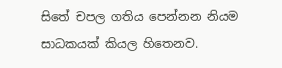සිතේ චපල ගතිය පෙන්නන නියම සාධකයක් කියල හිතෙනව.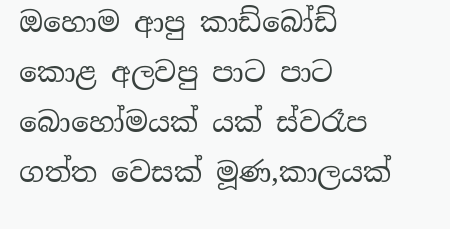ඔහොම ආපු කාඩ්බෝඩ් කොළ අලවපු පාට පාට බොහෝමයක් යක් ස්වරෑප ගත්ත වෙසක් මූණ,කාලයක්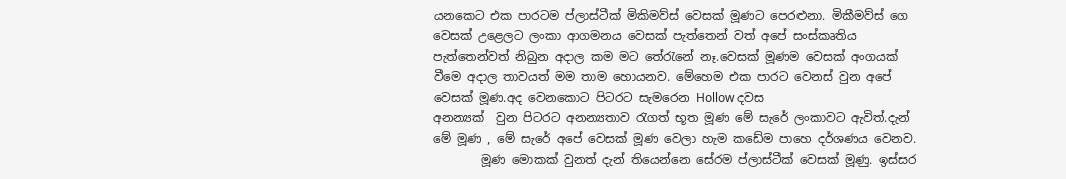යනකෙට එක පාරටම ප්ලාස්ටීක් මිකිමව්ස් ‍වෙසක් මූණට පෙරළුනා. මිකීමව්ස් ගෙ වෙසක් උළෙලට ලංකා ආගමනය වෙසක් පැත්තෙන් වත් අපේ සංස්කෘතිය පැත්තෙන්වත් නිබුන අදාල කම මට තේරැනේ නෑ.වෙසක් මූණම වෙසක් අංගයක් වීමෙ අදාල තාවයත් මම තාම හොයනව. මේහෙම එක පාරට වෙනස් වුන අපේ වෙසක් මූණ.අද වෙනකොට පිටරට සැමරෙන Hollow දවස
අනන්‍යක්  වුන පිටරට අනන්‍යතාව රැගත් භූත මූණ මේ සැරේ ලංකාවට ඇවිත්.දැන් මේ මූණ , මේ සැරේ අපේ වෙසක් මූණ වෙලා හැම කඩේම පාහෙ දර්ශණය වෙනව.
        මූණ මොකක් වුනත් දැන් තියෙන්නෙ සේරම ප්ලාස්ටීක් වෙසක් මූණු. ඉස්සර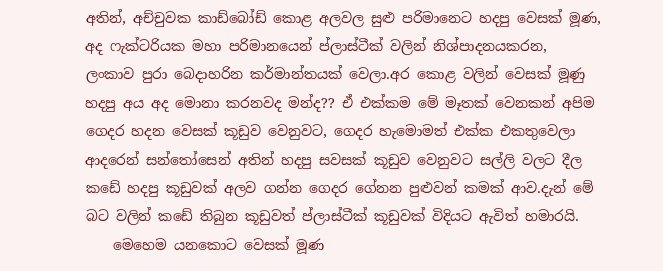අතින්, අච්චුවක කාඩ්බෝඩ් කොළ අලවල සුළු පරිමානෙට හදපු වෙසක් මූණ, අද ෆැක්ටරියක මහා පරිමානයෙන් ප්ලාස්ටීක් වලින් නිශ්පාදනයකරන, ලංකාව පුරා බෙදාහරින කර්මාන්තයක් වෙලා.අර කොළ වලින් වෙසක් මූණු හදපු අය අද මොනා කරනවද මන්ද?? ඒ එක්කම මේ මෑතක් වෙනකන් අපිම ගෙදර හදන වෙසක් කූඩුව වෙනුවට, ගෙදර හැමොමත් එක්ක එකතුවෙලා ආදරෙන් සන්තෝසෙන් අතින් හදපු සවසක් කූඩුව වෙනුවට සල්ලි වලට දීල කඩේ හදපු කූඩුවක් අලව ගන්න ගෙදර ගේනන පුළුවන් කමක් ආව.දැන් මේ බට වලින් කඩේ තිබුන කූඩුවත් ප්ලාස්ටීක් කූඩුවක් විදියට ඇවිත් හමාරයි.
    මෙහෙම යනකොට වෙසක් මූණ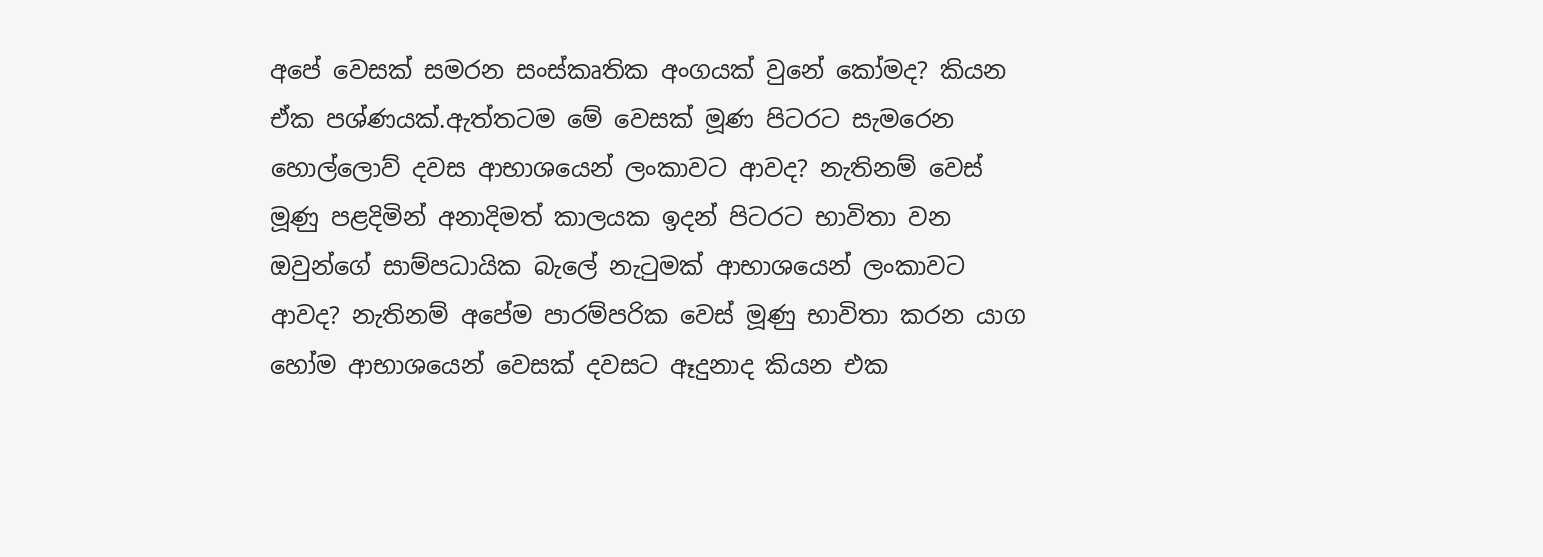අපේ වෙසක් සමරන සංස්කෘතික අංගයක් වුනේ කෝමද? කියන ඒක පශ්ණයක්.ඇත්තටම මේ වෙසක් මූණ පිටරට සැමරෙන හොල්ලොව් දවස ආභාශයෙන් ලංකාවට ආවද? නැතිනම් වෙස් මූණු පළදිමින් අනාදිමත් කාලයක ඉදන් පිටරට භාවිතා වන ඔවුන්ගේ සාම්පධායික බැලේ නැටුමක් ආභාශයෙන් ලංකාවට ආවද? නැතිනම් අපේම පාරම්පරික වෙස් මූණු භාවිතා කරන යාග හෝම ආභාශයෙන් වෙසක් දවසට ඈදුනාද කියන එක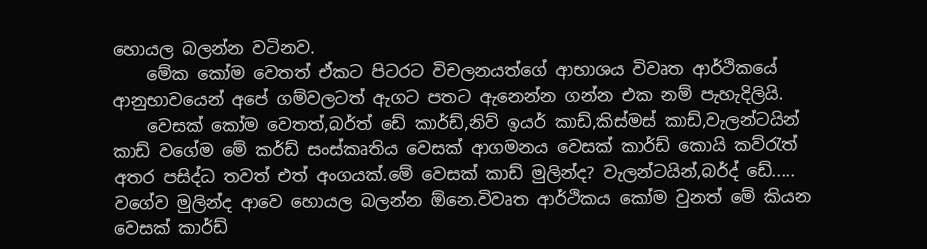හොයල බලන්න වටිනව.
    මේක කෝම වෙතත් ඒකට පිටරට විචලනයත්ගේ ආභාශය විවෘත ආර්ථිකයේ ආනුභාවයෙන් අපේ ගම්වලටත් ඇගට පතට ඇනෙන්න ගන්න එක නම් පැහැදිලියි.
    වෙසක් කෝම වෙතත්,බර්ත් ඩේ කාර්ඩ්,නිව් ඉයර් කාඩ්,කිස්මස් කාඩ්,වැලන්ටයින් කාඩ් වගේම මේ කර්ඩ් සංස්කෘතිය වෙසක් ආගමනය වෙසක් කාර්ඩ් කොයි කව්රැත් අතර පසිද්ධ තවත් එත් අංගයක්.මේ වෙසක් කාඩ් මුලින්ද? වැලන්ටයින්,බර්ද් ඩේ..... වගේව මුලින්ද ආවෙ හොයල බලන්න ඕනෙ.විවෘත ආර්ථිකය කෝම වුනත් මේ කියන වෙසක් කාර්ඩ්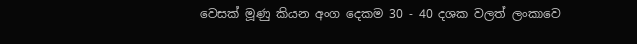වෙසක් මූණු කියන අංග දෙකම 30 - 40 දශක වලත් ලංකාවෙ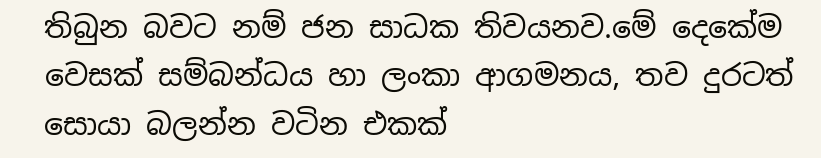තිබුන බවට නම් ජන සාධක තිවයනව.මේ දෙකේම වෙසක් සම්බන්ධය හා ලංකා ආගමනය, තව දුරටත් සොයා බලන්න වටින එකක්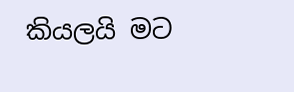කියලයි මට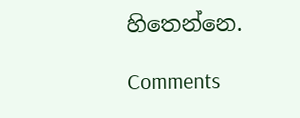හි‍තෙන්නෙ.

Comments